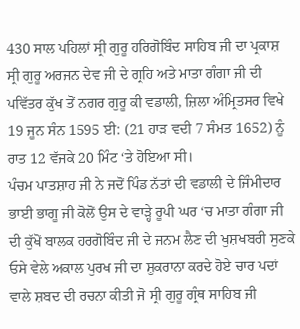430 ਸਾਲ ਪਹਿਲਾਂ ਸ੍ਰੀ ਗੁਰੂ ਹਰਿਗੋਬਿੰਦ ਸਾਹਿਬ ਜੀ ਦਾ ਪ੍ਰਕਾਸ਼ ਸ੍ਰੀ ਗੁਰੂ ਅਰਜਨ ਦੇਵ ਜੀ ਦੇ ਗ੍ਰਹਿ ਅਤੇ ਮਾਤਾ ਗੰਗਾ ਜੀ ਦੀ ਪਵਿੱਤਰ ਕੁੱਖ ਤੋਂ ਨਗਰ ਗੁਰੂ ਕੀ ਵਡਾਲੀ, ਜ਼ਿਲਾ ਅੰਮ੍ਰਿਤਸਰ ਵਿਖੇ 19 ਜੂਨ ਸੰਨ 1595 ਈ: (21 ਹਾੜ ਵਦੀ 7 ਸੰਮਤ 1652) ਨੂੰ ਰਾਤ 12 ਵੱਜਕੇ 20 ਮਿੰਟ ‘ਤੇ ਹੋਇਆ ਸੀ।
ਪੰਚਮ ਪਾਤਸ਼ਾਹ ਜੀ ਨੇ ਜਦੋਂ ਪਿੰਡ ਨੱਤਾਂ ਦੀ ਵਡਾਲੀ ਦੇ ਜਿੰਮੀਦਾਰ ਭਾਈ ਭਾਗੂ ਜੀ ਕੋਲੋਂ ਉਸ ਦੇ ਵਾੜ੍ਹੇ ਰੂਪੀ ਘਰ ‘ਚ ਮਾਤਾ ਗੰਗਾ ਜੀ ਦੀ ਕੁੱਖੋਂ ਬਾਲਕ ਹਰਗੋਬਿੰਦ ਜੀ ਦੇ ਜਨਮ ਲੈਣ ਦੀ ਖੁਸ਼ਖਬਰੀ ਸੁਣਕੇ ਓਸੇ ਵੇਲੇ ਅਕਾਲ ਪੁਰਖ ਜੀ ਦਾ ਸ਼ੁਕਰਾਨਾ ਕਰਦੇ ਹੋਏ ਚਾਰ ਪਦਾਂ ਵਾਲੇ ਸ਼ਬਦ ਦੀ ਰਚਨਾ ਕੀਤੀ ਜੋ ਸ੍ਰੀ ਗੁਰੂ ਗ੍ਰੰਥ ਸਾਹਿਬ ਜੀ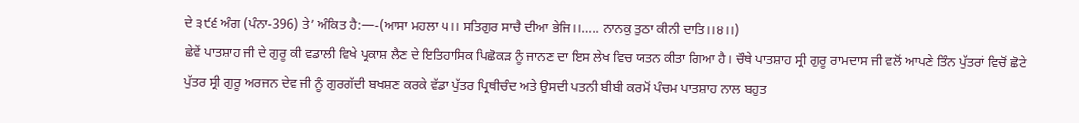ਦੇ ੩੯੬ ਅੰਗ (ਪੰਨਾ-396) ਤੇ’ ਅੰਕਿਤ ਹੈ:—-(ਆਸਾ ਮਹਲਾ ੫।। ਸਤਿਗੁਰ ਸਾਚੈ ਦੀਆ ਭੇਜਿ।।….. ਨਾਨਕੁ ਤੁਠਾ ਕੀਨੀ ਦਾਤਿ।।੪।।)
ਛੇਵੇਂ ਪਾਤਸ਼ਾਹ ਜੀ ਦੇ ਗੁਰੂ ਕੀ ਵਡਾਲੀ ਵਿਖੇ ਪ੍ਰਕਾਸ਼ ਲੈਣ ਦੇ ਇਤਿਹਾਸਿਕ ਪਿਛੋਕੜ ਨੂੰ ਜਾਨਣ ਦਾ ਇਸ ਲੇਖ ਵਿਚ ਯਤਨ ਕੀਤਾ ਗਿਆ ਹੈ। ਚੌਥੇ ਪਾਤਸ਼ਾਹ ਸ੍ਰੀ ਗੁਰੂ ਰਾਮਦਾਸ ਜੀ ਵਲੋਂ ਆਪਣੇ ਤਿੰਨ ਪੁੱਤਰਾਂ ਵਿਚੋਂ ਛੋਟੇ ਪੁੱਤਰ ਸ੍ਰੀ ਗੁਰੂ ਅਰਜਨ ਦੇਵ ਜੀ ਨੂੰ ਗੁਰਗੱਦੀ ਬਖਸ਼ਣ ਕਰਕੇ ਵੱਡਾ ਪੁੱਤਰ ਪ੍ਰਿਥੀਚੰਦ ਅਤੇ ਉਸਦੀ ਪਤਨੀ ਬੀਬੀ ਕਰਮੋਂ ਪੰਚਮ ਪਾਤਸ਼ਾਹ ਨਾਲ ਬਹੁਤ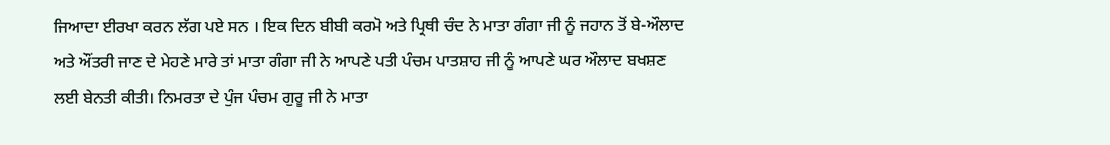ਜਿਆਦਾ ਈਰਖਾ ਕਰਨ ਲੱਗ ਪਏ ਸਨ । ਇਕ ਦਿਨ ਬੀਬੀ ਕਰਮੋ ਅਤੇ ਪ੍ਰਿਥੀ ਚੰਦ ਨੇ ਮਾਤਾ ਗੰਗਾ ਜੀ ਨੂੰ ਜਹਾਨ ਤੋਂ ਬੇ-ਔਲਾਦ ਅਤੇ ਔਂਤਰੀ ਜਾਣ ਦੇ ਮੇਹਣੇ ਮਾਰੇ ਤਾਂ ਮਾਤਾ ਗੰਗਾ ਜੀ ਨੇ ਆਪਣੇ ਪਤੀ ਪੰਚਮ ਪਾਤਸ਼ਾਹ ਜੀ ਨੂੰ ਆਪਣੇ ਘਰ ਔਲਾਦ ਬਖਸ਼ਣ ਲਈ ਬੇਨਤੀ ਕੀਤੀ। ਨਿਮਰਤਾ ਦੇ ਪੁੰਜ ਪੰਚਮ ਗੁਰੂ ਜੀ ਨੇ ਮਾਤਾ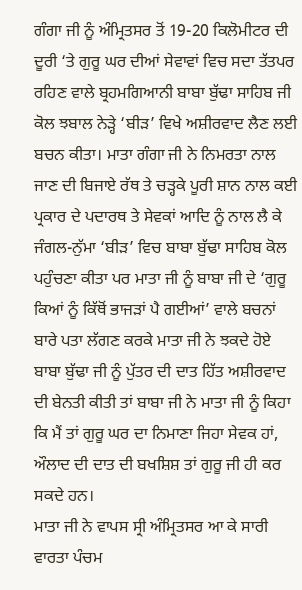ਗੰਗਾ ਜੀ ਨੂੰ ਅੰਮ੍ਰਿਤਸਰ ਤੋਂ 19-20 ਕਿਲੋਮੀਟਰ ਦੀ ਦੂਰੀ ‘ਤੇ ਗੁਰੂ ਘਰ ਦੀਆਂ ਸੇਵਾਵਾਂ ਵਿਚ ਸਦਾ ਤੱਤਪਰ ਰਹਿਣ ਵਾਲੇ ਬ੍ਰਹਮਗਿਆਨੀ ਬਾਬਾ ਬੁੱਢਾ ਸਾਹਿਬ ਜੀ ਕੋਲ ਝਬਾਲ ਨੇੜ੍ਹੇ ‘ਬੀੜ’ ਵਿਖੇ ਅਸ਼ੀਰਵਾਦ ਲੈਣ ਲਈ ਬਚਨ ਕੀਤਾ। ਮਾਤਾ ਗੰਗਾ ਜੀ ਨੇ ਨਿਮਰਤਾ ਨਾਲ ਜਾਣ ਦੀ ਬਿਜਾਏ ਰੱਥ ਤੇ ਚੜ੍ਹਕੇ ਪੂਰੀ ਸ਼ਾਨ ਨਾਲ ਕਈ ਪ੍ਰਕਾਰ ਦੇ ਪਦਾਰਥ ਤੇ ਸੇਵਕਾਂ ਆਦਿ ਨੂੰ ਨਾਲ ਲੈ ਕੇ ਜੰਗਲ-ਨੁੱਮਾ ‘ਬੀੜ’ ਵਿਚ ਬਾਬਾ ਬੁੱਢਾ ਸਾਹਿਬ ਕੋਲ ਪਹੁੰਚਣਾ ਕੀਤਾ ਪਰ ਮਾਤਾ ਜੀ ਨੂੰ ਬਾਬਾ ਜੀ ਦੇ ‘ਗੁਰੂ ਕਿਆਂ ਨੂੰ ਕਿੱਥੋਂ ਭਾਜੜਾਂ ਪੈ ਗਈਆਂ’ ਵਾਲੇ ਬਚਨਾਂ ਬਾਰੇ ਪਤਾ ਲੱਗਣ ਕਰਕੇ ਮਾਤਾ ਜੀ ਨੇ ਝਕਦੇ ਹੋਏ ਬਾਬਾ ਬੁੱਢਾ ਜੀ ਨੂੰ ਪੁੱਤਰ ਦੀ ਦਾਤ ਹਿੱਤ ਅਸ਼ੀਰਵਾਦ ਦੀ ਬੇਨਤੀ ਕੀਤੀ ਤਾਂ ਬਾਬਾ ਜੀ ਨੇ ਮਾਤਾ ਜੀ ਨੂੰ ਕਿਹਾ ਕਿ ਮੈਂ ਤਾਂ ਗੁਰੂ ਘਰ ਦਾ ਨਿਮਾਣਾ ਜਿਹਾ ਸੇਵਕ ਹਾਂ, ਔਲਾਦ ਦੀ ਦਾਤ ਦੀ ਬਖਸ਼ਿਸ਼ ਤਾਂ ਗੁਰੂ ਜੀ ਹੀ ਕਰ ਸਕਦੇ ਹਨ।
ਮਾਤਾ ਜੀ ਨੇ ਵਾਪਸ ਸ੍ਰੀ ਅੰਮ੍ਰਿਤਸਰ ਆ ਕੇ ਸਾਰੀ ਵਾਰਤਾ ਪੰਚਮ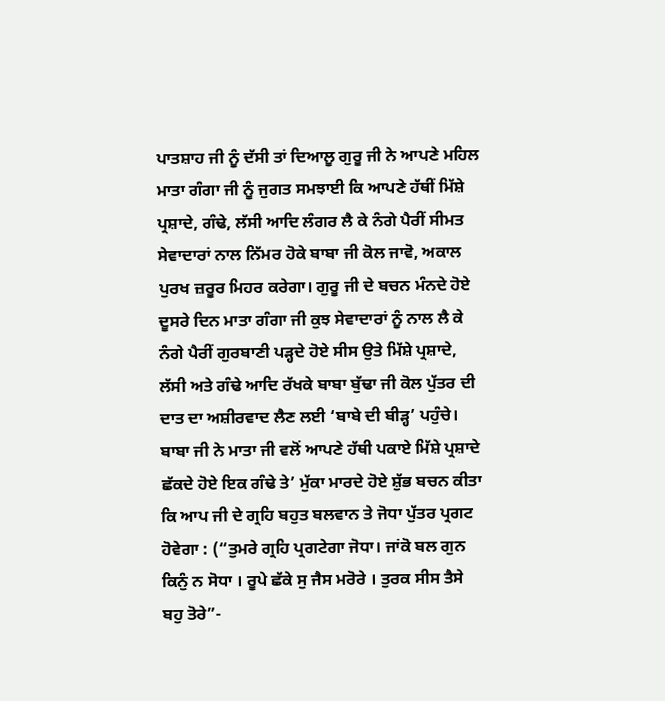ਪਾਤਸ਼ਾਹ ਜੀ ਨੂੰ ਦੱਸੀ ਤਾਂ ਦਿਆਲੂ ਗੁਰੂ ਜੀ ਨੇ ਆਪਣੇ ਮਹਿਲ ਮਾਤਾ ਗੰਗਾ ਜੀ ਨੂੰ ਜੁਗਤ ਸਮਝਾਈ ਕਿ ਆਪਣੇ ਹੱਥੀਂ ਮਿੱਸ਼ੇ ਪ੍ਰਸ਼ਾਦੇ, ਗੰਢੇ, ਲੱਸੀ ਆਦਿ ਲੰਗਰ ਲੈ ਕੇ ਨੰਗੇ ਪੈਰੀਂ ਸੀਮਤ ਸੇਵਾਦਾਰਾਂ ਨਾਲ ਨਿੱਮਰ ਹੋਕੇ ਬਾਬਾ ਜੀ ਕੋਲ ਜਾਵੋ, ਅਕਾਲ ਪੁਰਖ ਜ਼ਰੂਰ ਮਿਹਰ ਕਰੇਗਾ। ਗੁਰੂ ਜੀ ਦੇ ਬਚਨ ਮੰਨਦੇ ਹੋਏ ਦੂਸਰੇ ਦਿਨ ਮਾਤਾ ਗੰਗਾ ਜੀ ਕੁਝ ਸੇਵਾਦਾਰਾਂ ਨੂੰ ਨਾਲ ਲੈ ਕੇ ਨੰਗੇ ਪੈਰੀਂ ਗੁਰਬਾਣੀ ਪੜ੍ਹਦੇ ਹੋਏ ਸੀਸ ਉਤੇ ਮਿੱਸ਼ੇ ਪ੍ਰਸ਼ਾਦੇ, ਲੱਸੀ ਅਤੇ ਗੰਢੇ ਆਦਿ ਰੱਖਕੇ ਬਾਬਾ ਬੁੱਢਾ ਜੀ ਕੋਲ ਪੁੱਤਰ ਦੀ ਦਾਤ ਦਾ ਅਸ਼ੀਰਵਾਦ ਲੈਣ ਲਈ ‘ਬਾਬੇ ਦੀ ਬੀੜ੍ਹ’ ਪਹੁੰਚੇ। ਬਾਬਾ ਜੀ ਨੇ ਮਾਤਾ ਜੀ ਵਲੋਂ ਆਪਣੇ ਹੱਥੀ ਪਕਾਏ ਮਿੱਸ਼ੇ ਪ੍ਰਸ਼ਾਦੇ ਛੱਕਦੇ ਹੋਏ ਇਕ ਗੰਢੇ ਤੇ’ ਮੁੱਕਾ ਮਾਰਦੇ ਹੋਏ ਸ਼ੁੱਭ ਬਚਨ ਕੀਤਾ ਕਿ ਆਪ ਜੀ ਦੇ ਗ੍ਰਹਿ ਬਹੁਤ ਬਲਵਾਨ ਤੇ ਜੋਧਾ ਪੁੱਤਰ ਪ੍ਰਗਟ ਹੋਵੇਗਾ : (“ਤੁਮਰੇ ਗ੍ਰਹਿ ਪ੍ਰਗਟੇਗਾ ਜੋਧਾ। ਜਾਂਕੋ ਬਲ ਗੁਨ ਕਿਨੁੰ ਨ ਸੋਧਾ । ਰੂਪੇ ਛੱਕੇ ਸੁ ਜੈਸ ਮਰੋਰੇ । ਤੁਰਕ ਸੀਸ ਤੈਸੇ ਬਹੁ ਤੋਰੇ”-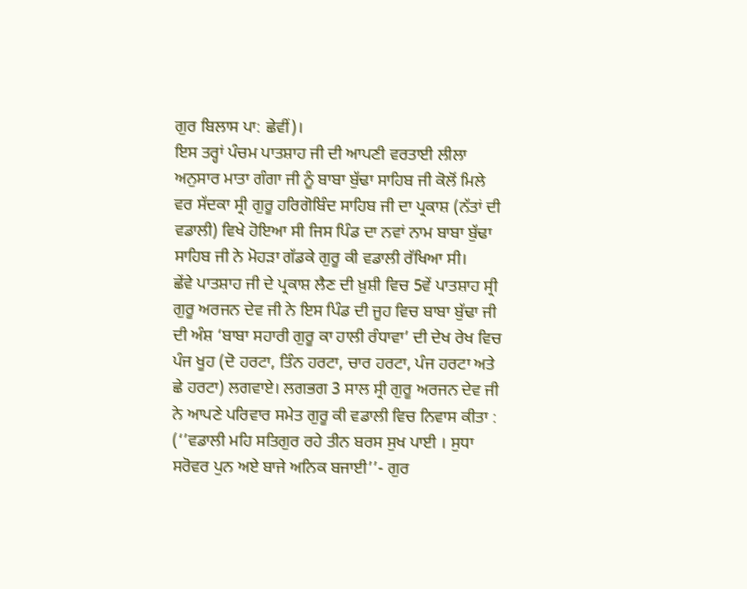ਗੁਰ ਬਿਲਾਸ ਪਾ: ਛੇਵੀਂ)।
ਇਸ ਤਰ੍ਹਾਂ ਪੰਚਮ ਪਾਤਸ਼ਾਹ ਜੀ ਦੀ ਆਪਣੀ ਵਰਤਾਈ ਲੀਲਾ ਅਨੁਸਾਰ ਮਾਤਾ ਗੰਗਾ ਜੀ ਨੂੰ ਬਾਬਾ ਬੁੱਢਾ ਸਾਹਿਬ ਜੀ ਕੋਲੋਂ ਮਿਲੇ ਵਰ ਸੱਦਕਾ ਸ੍ਰੀ ਗੁਰੂ ਹਰਿਗੋਬਿੰਦ ਸਾਹਿਬ ਜੀ ਦਾ ਪ੍ਰਕਾਸ਼ (ਨੱਤਾਂ ਦੀ ਵਡਾਲੀ) ਵਿਖੇ ਹੋਇਆ ਸੀ ਜਿਸ ਪਿੰਡ ਦਾ ਨਵਾਂ ਨਾਮ ਬਾਬਾ ਬੁੱਢਾ ਸਾਹਿਬ ਜੀ ਨੇ ਮੋਹੜਾ ਗੱਡਕੇ ਗੁਰੂ ਕੀ ਵਡਾਲੀ ਰੱਖਿਆ ਸੀ।
ਛੇਂਵੇ ਪਾਤਸ਼ਾਹ ਜੀ ਦੇ ਪ੍ਰਕਾਸ਼ ਲੈਣ ਦੀ ਖ਼ੁਸ਼ੀ ਵਿਚ 5ਵੇਂ ਪਾਤਸ਼ਾਹ ਸ੍ਰੀ ਗੁਰੂ ਅਰਜਨ ਦੇਵ ਜੀ ਨੇ ਇਸ ਪਿੰਡ ਦੀ ਜੂਹ ਵਿਚ ਬਾਬਾ ਬੁੱਢਾ ਜੀ ਦੀ ਅੰਸ਼ ‘ਬਾਬਾ ਸਹਾਰੀ ਗੁਰੂ ਕਾ ਹਾਲੀ ਰੰਧਾਵਾ’ ਦੀ ਦੇਖ ਰੇਖ ਵਿਚ ਪੰਜ ਖੂਹ (ਦੋ ਹਰਟਾ, ਤਿੰਨ ਹਰਟਾ, ਚਾਰ ਹਰਟਾ, ਪੰਜ ਹਰਟਾ ਅਤੇ ਛੇ ਹਰਟਾ) ਲਗਵਾਏ। ਲਗਭਗ 3 ਸਾਲ ਸ੍ਰੀ ਗੁਰੂ ਅਰਜਨ ਦੇਵ ਜੀ ਨੇ ਆਪਣੇ ਪਰਿਵਾਰ ਸਮੇਤ ਗੁਰੂ ਕੀ ਵਡਾਲੀ ਵਿਚ ਨਿਵਾਸ ਕੀਤਾ : (‘’ਵਡਾਲੀ ਮਹਿ ਸਤਿਗੁਰ ਰਹੇ ਤੀਨ ਬਰਸ ਸੁਖ ਪਾਈ । ਸੁਧਾ ਸਰੋਵਰ ਪੁਨ ਅਏ ਬਾਜੇ ਅਨਿਕ ਬਜਾਈ’’- ਗੁਰ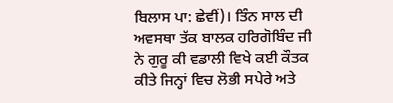ਬਿਲਾਸ ਪਾ: ਛੇਵੀਂ)। ਤਿੰਨ ਸਾਲ ਦੀ ਅਵਸਥਾ ਤੱਕ ਬਾਲਕ ਹਰਿਗੋਬਿੰਦ ਜੀ ਨੇ ਗੁਰੂ ਕੀ ਵਡਾਲੀ ਵਿਖੇ ਕਈ ਕੌਤਕ ਕੀਤੇ ਜਿਨ੍ਹਾਂ ਵਿਚ ਲੋਭੀ ਸਪੇਰੇ ਅਤੇ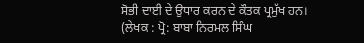ਸੋਭੀ ਦਾਈ ਦੇ ਉਧਾਰ ਕਰਨ ਦੇ ਕੌਤਕ ਪ੍ਰਮੁੱਖ ਹਨ।
(ਲੇਖਕ : ਪ੍ਰੋ: ਬਾਬਾ ਨਿਰਮਲ ਸਿੰਘ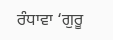ਰੰਧਾਵਾ ‘ਗੁਰੂ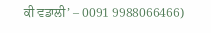ਕੀ ਵਡਾਲੀ’ – 0091 9988066466)